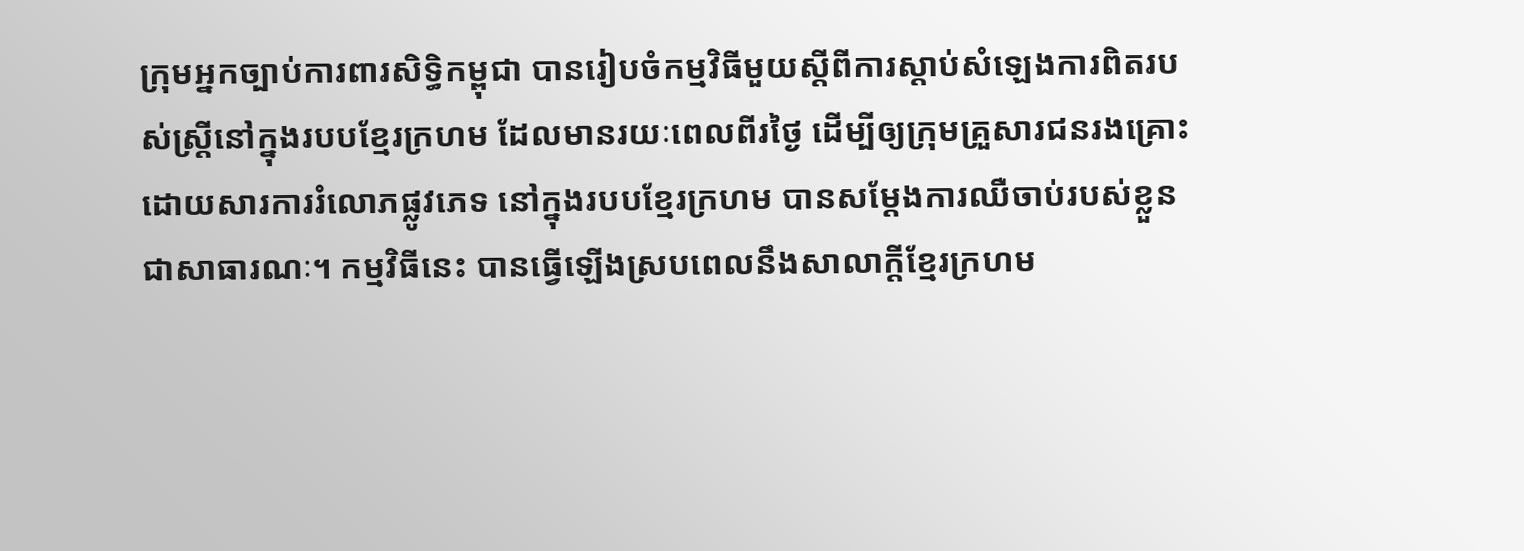ក្រុមអ្នកច្បាប់ការពារសិទ្ធិកម្ពុជា បានរៀបចំកម្មវិធីមួយស្តីពីការស្តាប់សំឡេងការពិតរបស់ស្រ្តីនៅក្នុងរបបខ្មែរក្រហម ដែលមានរយៈពេលពីរថ្ងៃ ដើម្បីឲ្យក្រុមគ្រួសារជនរងគ្រោះដោយសារការរំលោភផ្លូវភេទ នៅក្នុងរបបខ្មែរក្រហម បានសម្តែងការឈឺចាប់របស់ខ្លួន ជាសាធារណៈ។ កម្មវិធីនេះ បានធ្វើឡើងស្របពេលនឹងសាលាក្តីខ្មែរក្រហម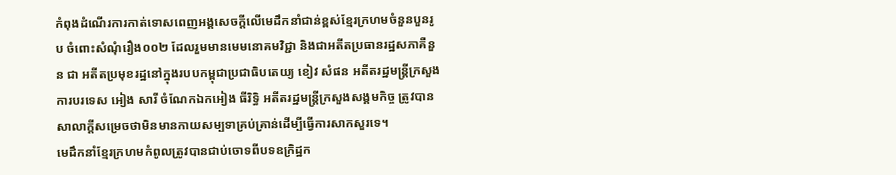កំពុងដំណើរការកាត់ទោសពេញអង្គសេចក្តីលើមេដឹកនាំជាន់ខ្ពស់ខ្មែរក្រហមចំនួនបួនរូប ចំពោះសំណុំរឿង០០២ ដែលរួមមានមេមនោគមវិជ្ជា និងជាអតីតប្រធានរដ្ឋសភាគឺនួន ជា អតីតប្រមុខរដ្ឋនៅក្នុងរបបកម្ពុជាប្រជាធិបតេយ្យ ខៀវ សំផន អតីតរដ្ឋមន្ត្រីក្រសួងការបរទេស អៀង សារី ចំណែកឯកអៀង ធីរិទ្ធិ អតីតរដ្ឋមន្ត្រីក្រសួងសង្គមកិច្ច ត្រូវបានសាលាក្តីសម្រេចថាមិនមានកាយសម្បទាគ្រប់គ្រាន់ដើម្បីធ្វើការសាកសួរទេ។
មេដឹកនាំខ្មែរក្រហមកំពូលត្រូវបានជាប់ចោទពីបទឧក្រិដ្ឋក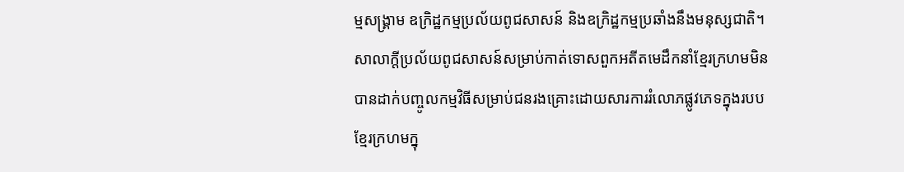ម្មសង្គ្រាម ឧក្រិដ្ឋកម្មប្រល័យពូជសាសន៍ និងឧក្រិដ្ឋកម្មប្រឆាំងនឹងមនុស្សជាតិ។
សាលាក្តីប្រល័យពូជសាសន៍សម្រាប់កាត់ទោសពួកអតីតមេដឹកនាំខ្មែរក្រហមមិនបានដាក់បញ្ចូលកម្មវិធីសម្រាប់ជនរងគ្រោះដោយសារការរំលោភផ្លូវភេទក្នុងរបបខ្មែរក្រហមក្នុ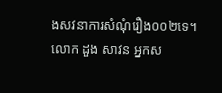ងសវនាការសំណុំរឿង០០២ទេ។
លោក ដួង សាវន អ្នកស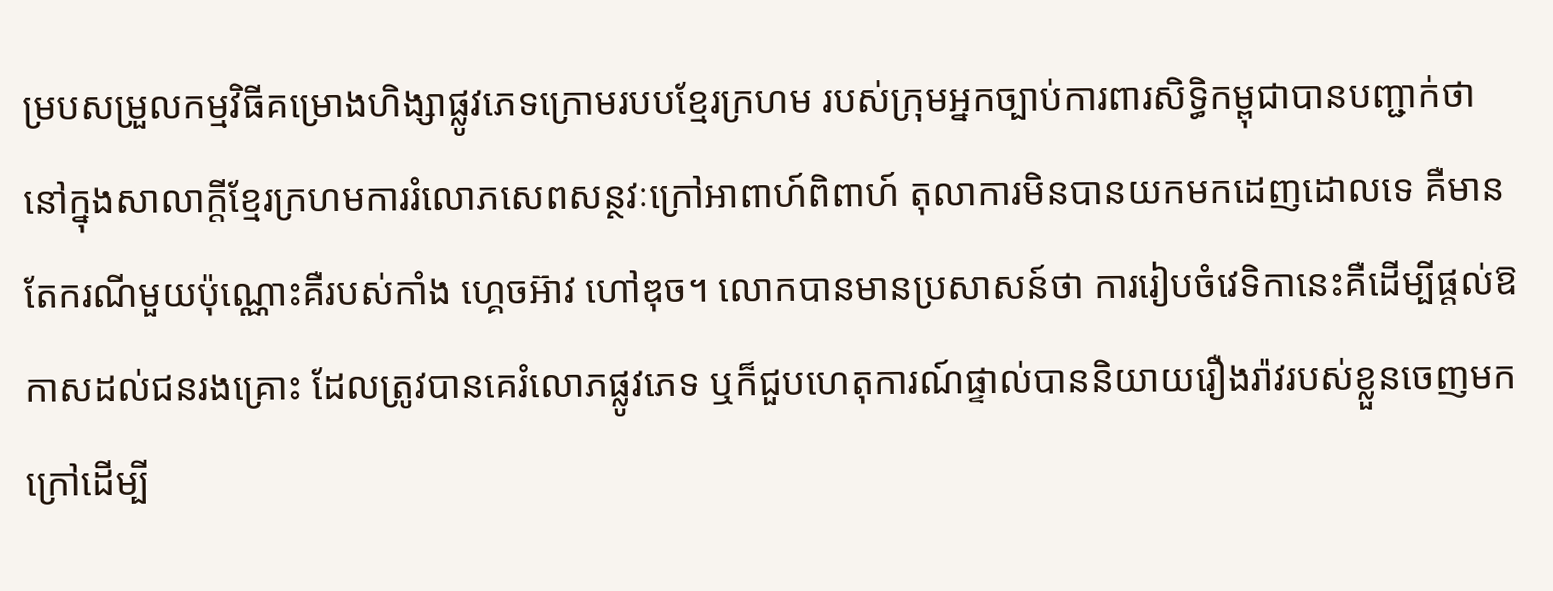ម្របសម្រួលកម្មវិធីគម្រោងហិង្សាផ្លូវភេទក្រោមរបបខ្មែរក្រហម របស់ក្រុមអ្នកច្បាប់ការពារសិទ្ធិកម្ពុជាបានបញ្ជាក់ថា នៅក្នុងសាលាក្តីខ្មែរក្រហមការរំលោភសេពសន្ថវៈក្រៅអាពាហ៍ពិពាហ៍ តុលាការមិនបានយកមកដេញដោលទេ គឺមានតែករណីមួយប៉ុណ្ណោះគឺរបស់កាំង ហ្គេចអ៊ាវ ហៅឌុច។ លោកបានមានប្រសាសន៍ថា ការរៀបចំវេទិកានេះគឺដើម្បីផ្តល់ឱកាសដល់ជនរងគ្រោះ ដែលត្រូវបានគេរំលោភផ្លូវភេទ ឬក៏ជួបហេតុការណ៍ផ្ទាល់បាននិយាយរឿងរ៉ាវរបស់ខ្លួនចេញមកក្រៅដើម្បី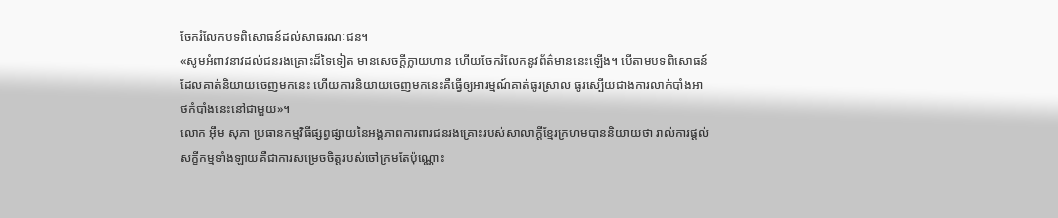ចែករំលែកបទពិសោធន៍ដល់សាធរណៈជន។
«សូមអំពាវនាវដល់ជនរងគ្រោះដ៏ទៃទៀត មានសេចក្តីក្លាយហាន ហើយចែករំលែកនូវព័ត៌មាននេះឡើង។ បើតាមបទពិសោធន៍ដែលគាត់និយាយចេញមកនេះ ហើយការនិយាយចេញមកនេះគឺធ្វើឲ្យអារម្មណ៍គាត់ធូរស្រាល ធូរស្បើយជាងការលាក់បាំងអាថកំបាំងនេះនៅជាមួយ»។
លោក អ៊ឹម សុភា ប្រធានកម្មវិធីផ្សព្វផ្សាយនៃអង្គភាពការពារជនរងគ្រោះរបស់សាលាក្តីខ្មែរក្រហមបាននិយាយថា រាល់ការផ្តល់សក្ខីកម្មទាំងឡាយគឺជាការសម្រេចចិត្តរបស់ចៅក្រមតែប៉ុណ្ណោះ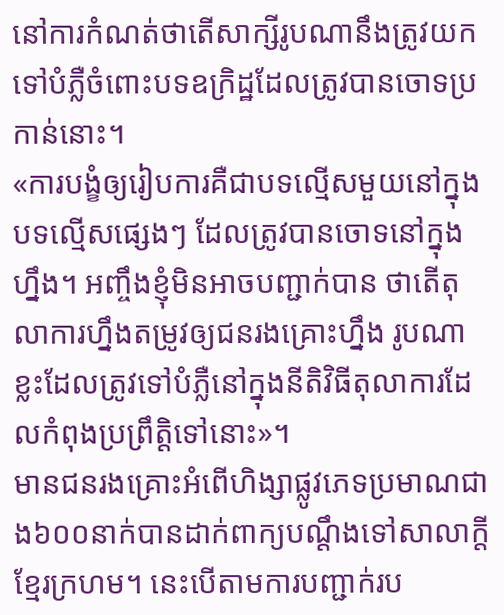នៅការកំណត់ថាតើសាក្សីរូបណានឹងត្រូវយកទៅបំភ្លឺចំពោះបទឧក្រិដ្ឋដែលត្រូវបានចោទប្រកាន់នោះ។
«ការបង្ខំឲ្យរៀបការគឺជាបទល្មើសមួយនៅក្នុងបទល្មើសផ្សេងៗ ដែលត្រូវបានចោទនៅក្នុងហ្នឹង។ អញ្ចឹងខ្ញុំមិនអាចបញ្ជាក់បាន ថាតើតុលាការហ្នឹងតម្រូវឲ្យជនរងគ្រោះហ្នឹង រូបណាខ្លះដែលត្រូវទៅបំភ្លឺនៅក្នុងនីតិវិធីតុលាការដែលកំពុងប្រព្រឹត្តិទៅនោះ»។
មានជនរងគ្រោះអំពើហិង្សាផ្លូវភេទប្រមាណជាង៦០០នាក់បានដាក់ពាក្យបណ្តឹងទៅសាលាក្តីខ្មែរក្រហម។ នេះបើតាមការបញ្ជាក់រប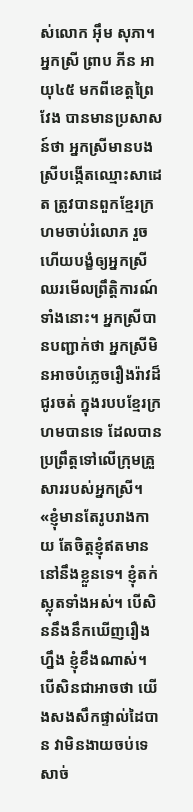ស់លោក អ៊ឹម សុភា។
អ្នកស្រី ព្រាប ភីន អាយុ៤៥ មកពីខេត្តព្រៃវែង បានមានប្រសាសន៍ថា អ្នកស្រីមានបងស្រីបង្កើតឈ្មោះសាដេត ត្រូវបានពួកខ្មែរក្រហមចាប់រំលោភ រួចហើយបង្ខំឲ្យអ្នកស្រីឈរមើលព្រឹត្តិការណ៍ទាំងនោះ។ អ្នកស្រីបានបញ្ជាក់ថា អ្នកស្រីមិនអាចបំភ្លេចរឿងរ៉ាវដ៏ជូរចត់ ក្នុងរបបខ្មែរក្រហមបានទេ ដែលបានប្រព្រឹត្តទៅលើក្រុមគ្រួសាររបស់អ្នកស្រី។
«ខ្ញុំមានតែរូបរាងកាយ តែចិត្តខ្ញុំឥតមាននៅនឹងខ្លួនទេ។ ខ្ញុំតក់ស្លុតទាំងអស់។ បើសិននឹងនឹកឃើញរឿងហ្នឹង ខ្ញុំខឹងណាស់។ បើសិនជាអាចថា យើងសងសឹកផ្ទាល់ដៃបាន វាមិនងាយចប់ទេ សាច់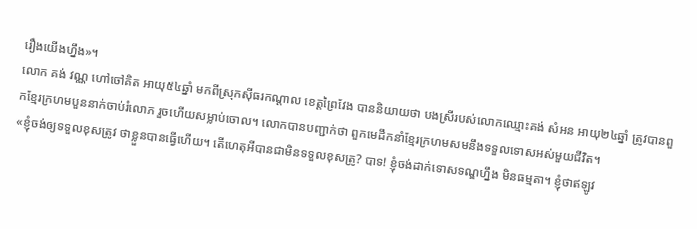រឿងយើងហ្នឹង»។
លោក គង់ វណ្ណ ហៅចៅគិត អាយុ៥៤ឆ្នាំ មកពីស្រុកស៊ីធរកណ្តាល ខេត្តព្រៃវែង បាននិយាយថា បងស្រីរបស់លោកឈ្មោះគង់ សំអន អាយុ២៤ឆ្នាំ ត្រូវបានពួកខ្មែរក្រហមបួននាក់ចាប់រំលោភ រួចហើយសម្លាប់ចោល។ លោកបានបញ្ជាក់ថា ពួកមេដឹកនាំខ្មែរក្រហមសមនឹងទទួលទោសអស់មួយជីវិត។
«ខ្ញុំចង់ឲ្យទទួលខុសត្រូវ ថាខ្លួនបានធ្វើហើយ។ តើហេតុអីបានជាមិនទទួលខុសត្រូ? បាទ! ខ្ញុំចង់ដាក់ទោសទណ្ឌហ្នឹង មិនធម្មតា។ ខ្ញុំថាឥឡូវ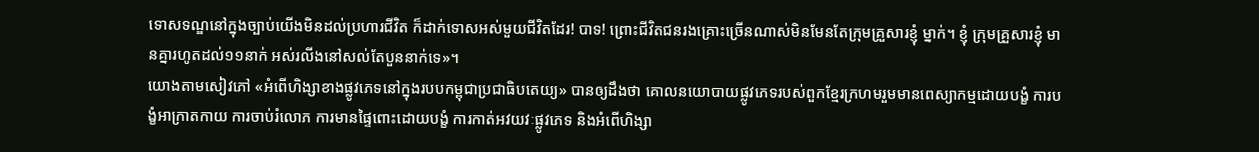ទោសទណ្ឌនៅក្នុងច្បាប់យើងមិនដល់ប្រហារជីវិត ក៏ដាក់ទោសអស់មួយជីវិតដែរ! បាទ! ព្រោះជីវិតជនរងគ្រោះច្រើនណាស់មិនមែនតែក្រុមគ្រួសារខ្ញុំ ម្នាក់។ ខ្ញុំ ក្រុមគ្រួសារខ្ញុំ មានគ្នារហូតដល់១១នាក់ អស់រលីងនៅសល់តែបួននាក់ទេ»។
យោងតាមសៀវភៅ «អំពើហិង្សាខាងផ្លូវភេទនៅក្នុងរបបកម្ពុជាប្រជាធិបតេយ្យ» បានឲ្យដឹងថា គោលនយោបាយផ្លូវភេទរបស់ពួកខ្មែរក្រហមរួមមានពេស្យាកម្មដោយបង្ខំ ការបង្ខំអាក្រាតកាយ ការចាប់រំលោភ ការមានផ្ទៃពោះដោយបង្ខំ ការកាត់អវយវៈផ្លូវភេទ និងអំពើហិង្សា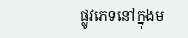ផ្លូវភេទនៅក្នុងម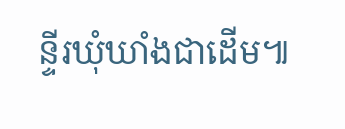ន្ទីរឃុំឃាំងជាដើម៕